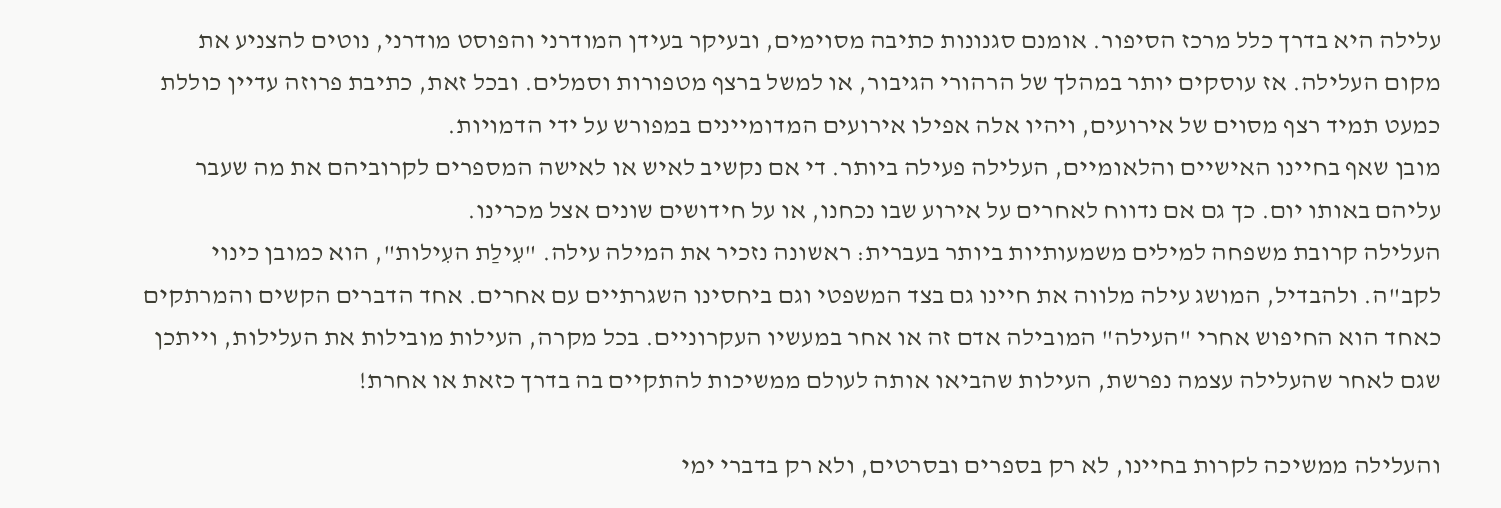עלילה היא בדרך כלל מרכז הסיפור. אומנם סגנונות כתיבה מסוימים, ובעיקר בעידן המודרני והפוסט מודרני, נוטים להצניע את מקום העלילה. אז עוסקים יותר במהלך של הרהורי הגיבור, או למשל ברצף מטפורות וסמלים. ובכל זאת, כתיבת פרוזה עדיין כוללת כמעט תמיד רצף מסוים של אירועים, ויהיו אלה אפילו אירועים המדומיינים במפורש על ידי הדמויות.
מובן שאף בחיינו האישיים והלאומיים, העלילה פעילה ביותר. די אם נקשיב לאיש או לאישה המספרים לקרוביהם את מה שעבר עליהם באותו יום. כך גם אם נדווח לאחרים על אירוע שבו נכחנו, או על חידושים שונים אצל מכרינו.
העלילה קרובת משפחה למילים משמעותיות ביותר בעברית: ראשונה נזכיר את המילה עילה. "עִילַת העִילות", הוא כמובן כינוי לקב"ה. ולהבדיל, המושג עילה מלווה את חיינו גם בצד המשפטי וגם ביחסינו השגרתיים עם אחרים. אחד הדברים הקשים והמרתקים כאחד הוא החיפוש אחרי "העילה" המובילה אדם זה או אחר במעשיו העקרוניים. בכל מקרה, העילות מובילות את העלילות, וייתכן שגם לאחר שהעלילה עצמה נפרשת, העילות שהביאו אותה לעולם ממשיכות להתקיים בה בדרך כזאת או אחרת!

והעלילה ממשיכה לקרות בחיינו, לא רק בספרים ובסרטים, ולא רק בדברי ימי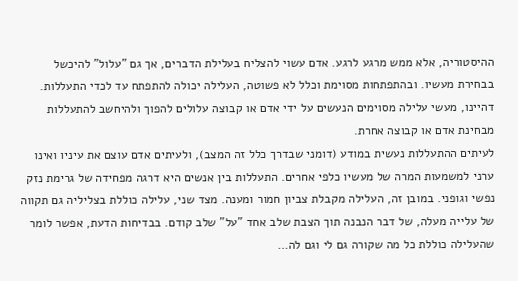ההיסטוריה, אלא ממש מרגע לרגע. אדם עשוי להצליח בעלילת הדברים, אך גם "עלול" להיכשל בבחירת מעשיו. ובהתפתחות מסוימת וכלל לא פשוטה, העלילה יכולה להתפתח עד לכדי התעללות. דהיינו, מעשי עלילה מסוימים הנעשים על ידי אדם או קבוצה עלולים להפוך ולהיחשב להתעללות מבחינת אדם או קבוצה אחרת.
לעיתים ההתעללות נעשית במודע (דומני שבדרך כלל זה המצב), ולעיתים אדם עוצם את עיניו ואינו ערני למשמעות המרה של מעשיו כלפי אחרים. התעללות בין אנשים היא דרגה מפחידה של גרימת נזק נפשי וגופני. במובן זה, העלילה מקבלת צביון חמור ומענה. מצד שני, עלילה כוללת בצליליה גם תקווה של עלייה מעלה, של דבר הנבנה תוך הצבת שלב אחד "על" שלב קודם. בבדיחות הדעת, אפשר לומר שהעלילה כוללת כל מה שקורה גם לי וגם לה…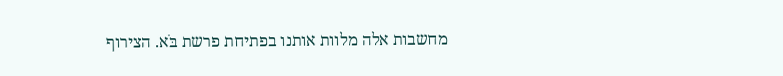מחשבות אלה מלוות אותנו בפתיחת פרשת בֹּא. הצירוף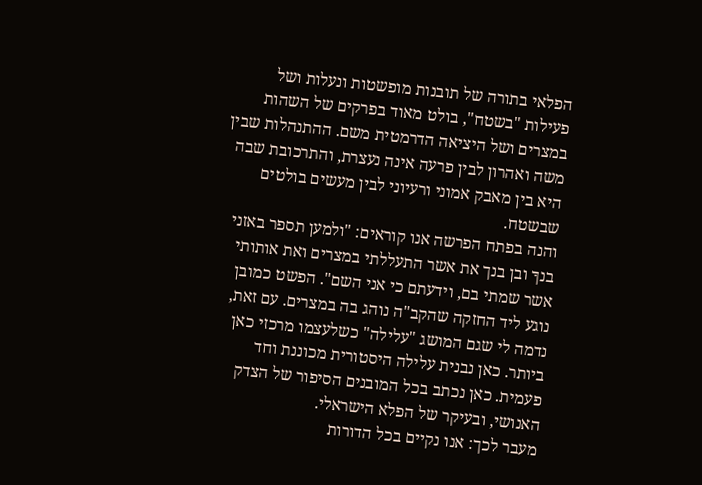הפלאי בתורה של תובנות מופשטות ונעלות ושל פעילות "בשטח", בולט מאוד בפרקים של השהות במצרים ושל היציאה הדרמטית משם. ההתנהלות שבין משה ואהרון לבין פרעה אינה נעצרת, והתרכובת שבה היא בין מאבק אמוני ורעיוני לבין מעשים בולטים שבשטח.
והנה בפתח הפרשה אנו קוראים: "ולמען תספר באזני בנךָ ובן בנך את אשר התעללתי במצרים ואת אותותי אשר שמתי בם, וידעתם כי אני השם". הפשט כמובן נוגע ליד החזקה שהקב"ה נוהג בה במצרים. עם זאת, נדמה לי שגם המושג "עלילה" כשלעצמו מרכזי כאן ביותר. כאן נבנית עלילה היסטורית מכוננת וחד פעמית. כאן נכתב בכל המובנים הסיפור של הצדק האנושי, ובעיקר של הפלא הישראלי.
מעבר לכך: אנו נקיים בכל הדורות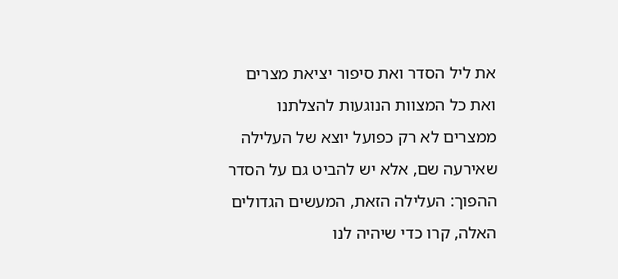את ליל הסדר ואת סיפור יציאת מצרים ואת כל המצוות הנוגעות להצלתנו ממצרים לא רק כפועל יוצא של העלילה שאירעה שם, אלא יש להביט גם על הסדר ההפוך: העלילה הזאת, המעשים הגדולים האלה, קרו כדי שיהיה לנו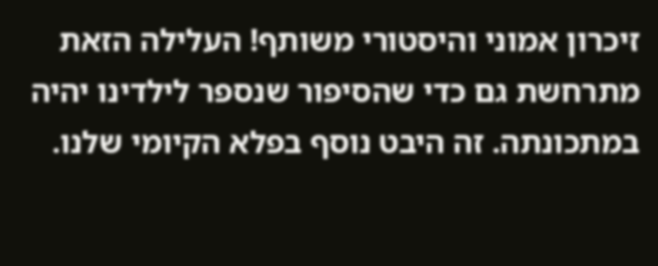זיכרון אמוני והיסטורי משותף! העלילה הזאת מתרחשת גם כדי שהסיפור שנספר לילדינו יהיה במתכונתה. זה היבט נוסף בפלא הקיומי שלנו.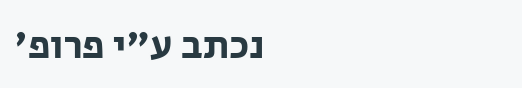נכתב ע"י פרופ'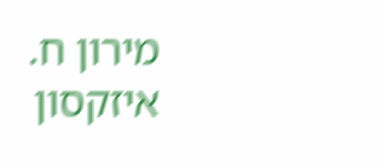מירון ח. איזקסון